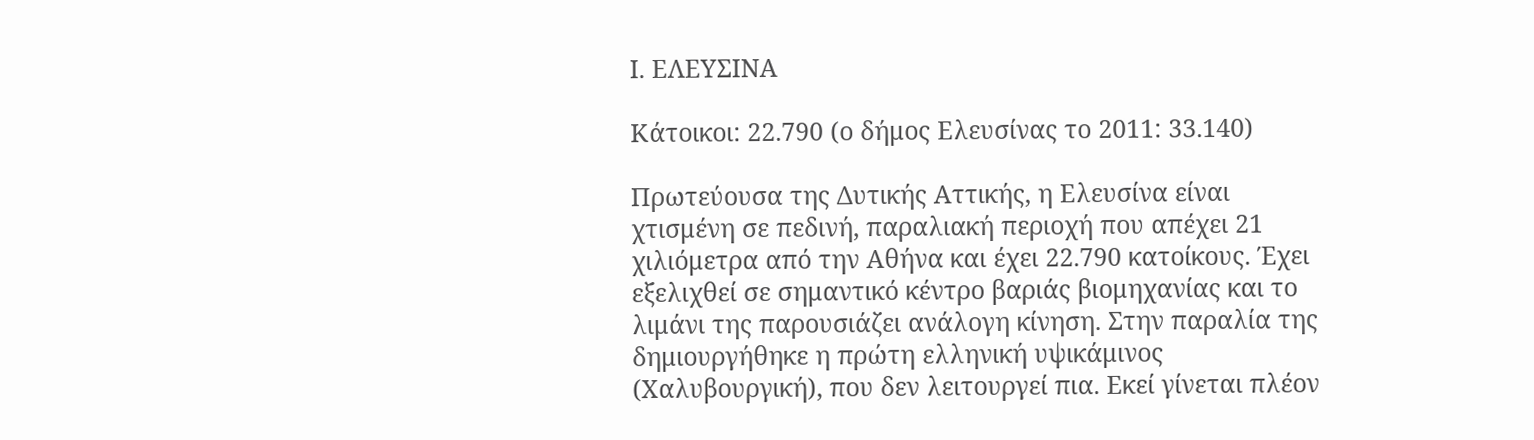Ι. ΕΛΕΥΣΙΝΑ

Κάτοικοι: 22.790 (ο δήμος Ελευσίνας το 2011: 33.140)

Πρωτεύουσα της Δυτικής Αττικής, η Ελευσίνα είναι χτισμένη σε πεδινή, παραλιακή περιοχή που απέχει 21 χιλιόμετρα από την Αθήνα και έχει 22.790 κατοίκους. Έχει εξελιχθεί σε σημαντικό κέντρο βαριάς βιομηχανίας και το λιμάνι της παρουσιάζει ανάλογη κίνηση. Στην παραλία της δημιουργήθηκε η πρώτη ελληνική υψικάμινος (Χαλυβουργική), που δεν λειτουργεί πια. Εκεί γίνεται πλέον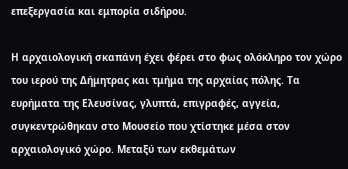επεξεργασία και εμπορία σιδήρου.

Η αρχαιολογική σκαπάνη έχει φέρει στο φως ολόκληρο τον χώρο του ιερού της Δήμητρας και τμήμα της αρχαίας πόλης. Τα ευρήματα της Ελευσίνας, γλυπτά, επιγραφές, αγγεία, συγκεντρώθηκαν στο Μουσείο που χτίστηκε μέσα στον αρχαιολογικό χώρο. Μεταξύ των εκθεμάτων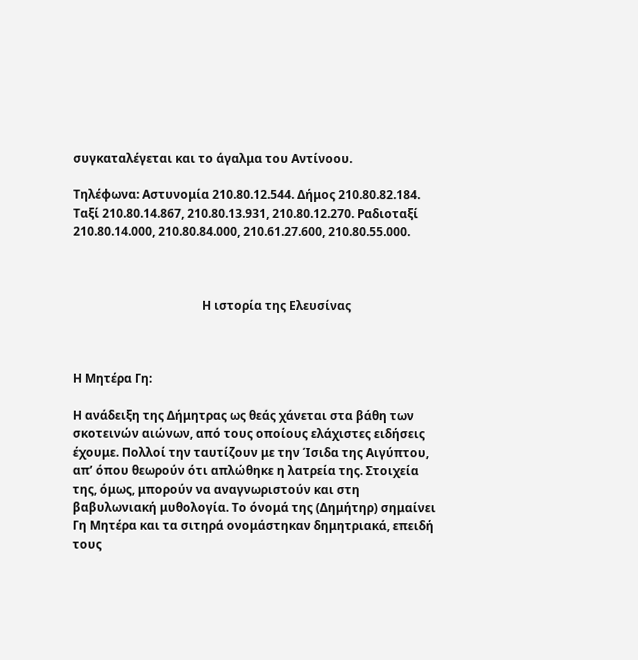συγκαταλέγεται και το άγαλμα του Αντίνοου.

Τηλέφωνα: Αστυνομία 210.80.12.544. Δήμος 210.80.82.184. Ταξί 210.80.14.867, 210.80.13.931, 210.80.12.270. Ραδιοταξί 210.80.14.000, 210.80.84.000, 210.61.27.600, 210.80.55.000.



                                           Η ιστορία της Ελευσίνας



Η Μητέρα Γη:

Η ανάδειξη της Δήμητρας ως θεάς χάνεται στα βάθη των σκοτεινών αιώνων, από τους οποίους ελάχιστες ειδήσεις έχουμε. Πολλοί την ταυτίζουν με την Ίσιδα της Αιγύπτου, απ’ όπου θεωρούν ότι απλώθηκε η λατρεία της. Στοιχεία της, όμως, μπορούν να αναγνωριστούν και στη βαβυλωνιακή μυθολογία. Το όνομά της (Δημήτηρ) σημαίνει Γη Μητέρα και τα σιτηρά ονομάστηκαν δημητριακά, επειδή τους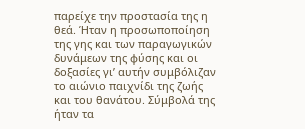παρείχε την προστασία της η θεά. Ήταν η προσωποποίηση της γης και των παραγωγικών δυνάμεων της φύσης και οι δοξασίες γι’ αυτήν συμβόλιζαν το αιώνιο παιχνίδι της ζωής και του θανάτου. Σύμβολά της ήταν τα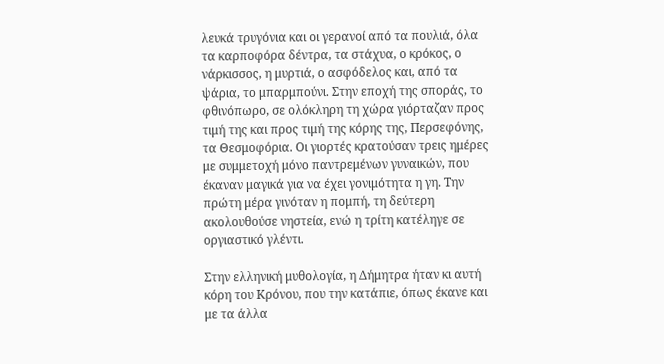λευκά τρυγόνια και οι γερανοί από τα πουλιά, όλα τα καρποφόρα δέντρα, τα στάχυα, ο κρόκος, ο νάρκισσος, η μυρτιά, ο ασφόδελος και, από τα ψάρια, το μπαρμπούνι. Στην εποχή της σποράς, το φθινόπωρο, σε ολόκληρη τη χώρα γιόρταζαν προς τιμή της και προς τιμή της κόρης της, Περσεφόνης, τα Θεσμοφόρια. Οι γιορτές κρατούσαν τρεις ημέρες με συμμετοχή μόνο παντρεμένων γυναικών, που έκαναν μαγικά για να έχει γονιμότητα η γη. Την πρώτη μέρα γινόταν η πομπή, τη δεύτερη ακολουθούσε νηστεία, ενώ η τρίτη κατέληγε σε οργιαστικό γλέντι.

Στην ελληνική μυθολογία, η Δήμητρα ήταν κι αυτή κόρη του Κρόνου, που την κατάπιε, όπως έκανε και με τα άλλα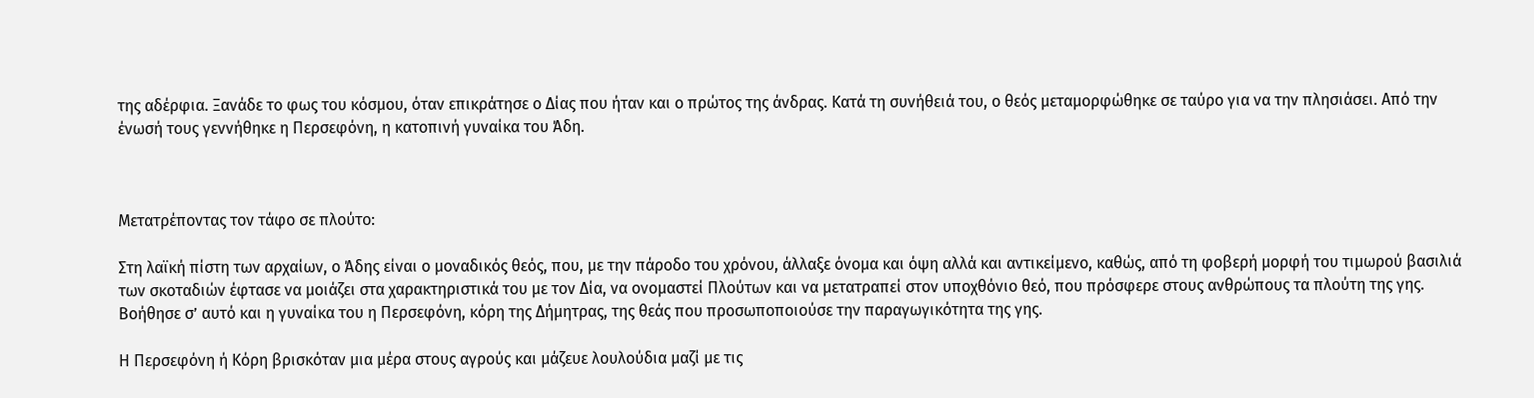της αδέρφια. Ξανάδε το φως του κόσμου, όταν επικράτησε ο Δίας που ήταν και ο πρώτος της άνδρας. Κατά τη συνήθειά του, ο θεός μεταμορφώθηκε σε ταύρο για να την πλησιάσει. Από την ένωσή τους γεννήθηκε η Περσεφόνη, η κατοπινή γυναίκα του Άδη.



Μετατρέποντας τον τάφο σε πλούτο:

Στη λαϊκή πίστη των αρχαίων, ο Άδης είναι ο μοναδικός θεός, που, με την πάροδο του χρόνου, άλλαξε όνομα και όψη αλλά και αντικείμενο, καθώς, από τη φοβερή μορφή του τιμωρού βασιλιά των σκοταδιών έφτασε να μοιάζει στα χαρακτηριστικά του με τον Δία, να ονομαστεί Πλούτων και να μετατραπεί στον υποχθόνιο θεό, που πρόσφερε στους ανθρώπους τα πλούτη της γης. Βοήθησε σ’ αυτό και η γυναίκα του η Περσεφόνη, κόρη της Δήμητρας, της θεάς που προσωποποιούσε την παραγωγικότητα της γης.

Η Περσεφόνη ή Κόρη βρισκόταν μια μέρα στους αγρούς και μάζευε λουλούδια μαζί με τις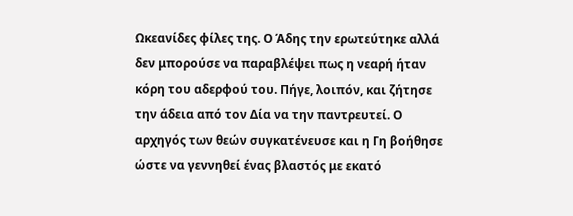Ωκεανίδες φίλες της. Ο Άδης την ερωτεύτηκε αλλά δεν μπορούσε να παραβλέψει πως η νεαρή ήταν κόρη του αδερφού του. Πήγε, λοιπόν, και ζήτησε την άδεια από τον Δία να την παντρευτεί. Ο αρχηγός των θεών συγκατένευσε και η Γη βοήθησε ώστε να γεννηθεί ένας βλαστός με εκατό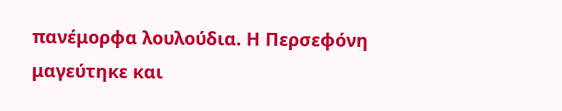πανέμορφα λουλούδια. Η Περσεφόνη μαγεύτηκε και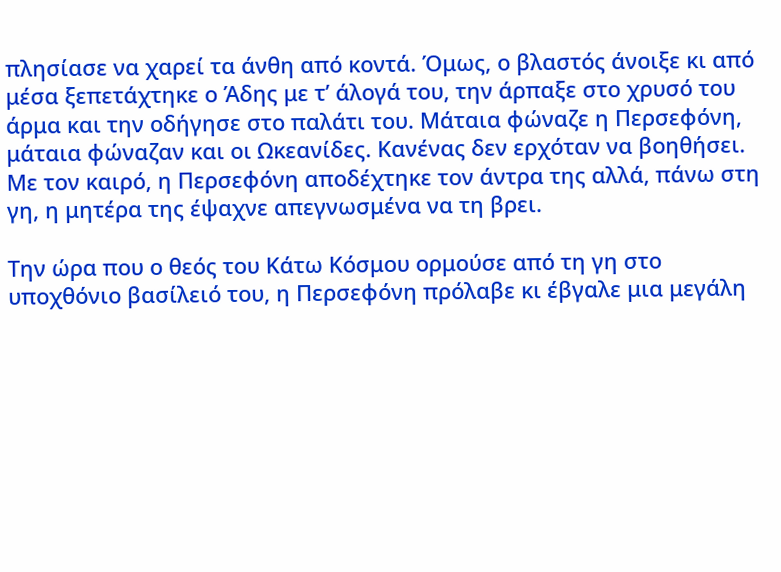πλησίασε να χαρεί τα άνθη από κοντά. Όμως, ο βλαστός άνοιξε κι από μέσα ξεπετάχτηκε ο Άδης με τ’ άλογά του, την άρπαξε στο χρυσό του άρμα και την οδήγησε στο παλάτι του. Μάταια φώναζε η Περσεφόνη, μάταια φώναζαν και οι Ωκεανίδες. Κανένας δεν ερχόταν να βοηθήσει. Με τον καιρό, η Περσεφόνη αποδέχτηκε τον άντρα της αλλά, πάνω στη γη, η μητέρα της έψαχνε απεγνωσμένα να τη βρει.

Την ώρα που ο θεός του Κάτω Κόσμου ορμούσε από τη γη στο υποχθόνιο βασίλειό του, η Περσεφόνη πρόλαβε κι έβγαλε μια μεγάλη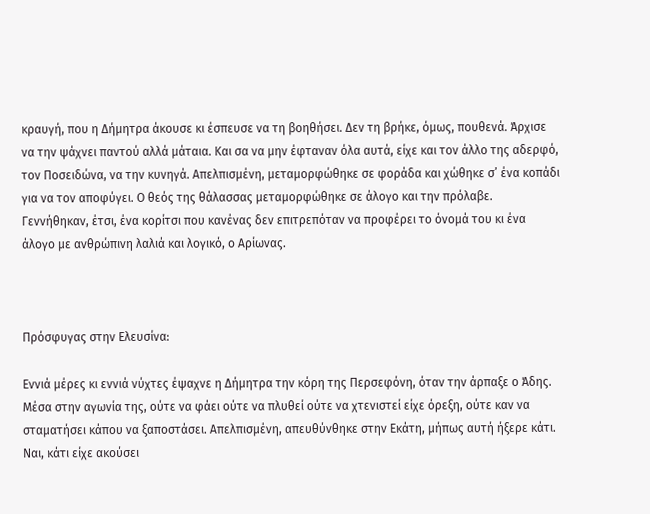κραυγή, που η Δήμητρα άκουσε κι έσπευσε να τη βοηθήσει. Δεν τη βρήκε, όμως, πουθενά. Άρχισε να την ψάχνει παντού αλλά μάταια. Και σα να μην έφταναν όλα αυτά, είχε και τον άλλο της αδερφό, τον Ποσειδώνα, να την κυνηγά. Απελπισμένη, μεταμορφώθηκε σε φοράδα και χώθηκε σ’ ένα κοπάδι για να τον αποφύγει. Ο θεός της θάλασσας μεταμορφώθηκε σε άλογο και την πρόλαβε. Γεννήθηκαν, έτσι, ένα κορίτσι που κανένας δεν επιτρεπόταν να προφέρει το όνομά του κι ένα άλογο με ανθρώπινη λαλιά και λογικό, ο Αρίωνας.



Πρόσφυγας στην Ελευσίνα:

Εννιά μέρες κι εννιά νύχτες έψαχνε η Δήμητρα την κόρη της Περσεφόνη, όταν την άρπαξε ο Άδης. Μέσα στην αγωνία της, ούτε να φάει ούτε να πλυθεί ούτε να χτενιστεί είχε όρεξη, ούτε καν να σταματήσει κάπου να ξαποστάσει. Απελπισμένη, απευθύνθηκε στην Εκάτη, μήπως αυτή ήξερε κάτι. Ναι, κάτι είχε ακούσει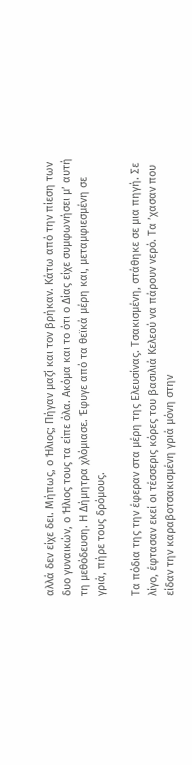αλλά δεν είχε δει. Μήπως, ο Ήλιος; Πήγαν μαζί και τον βρήκαν. Κάτω από την πίεση των δυο γυναικών, ο Ήλιος τους τα είπε όλα. Ακόμα και το ότι ο Δίας είχε συμφωνήσει μ’ αυτή τη μεθόδευση. Η Δήμητρα χλόμιασε. Έφυγε από τα θεϊκά μέρη και, μεταμφιεσμένη σε γριά, πήρε τους δρόμους.

Τα πόδια της την έφεραν στα μέρη της Ελευσίνας. Τσακισμένη, στάθηκε σε μια πηγή. Σε λίγο, έφτασαν εκεί οι τέσσερις κόρες του βασιλιά Κελεού να πάρουν νερό. Τα ’χασαν που είδαν την καραβοτσακισμένη γριά μόνη στην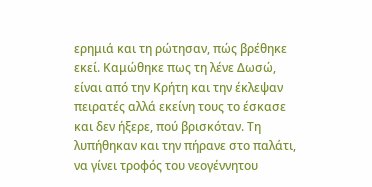ερημιά και τη ρώτησαν, πώς βρέθηκε εκεί. Καμώθηκε πως τη λένε Δωσώ, είναι από την Κρήτη και την έκλεψαν πειρατές αλλά εκείνη τους το έσκασε και δεν ήξερε, πού βρισκόταν. Τη λυπήθηκαν και την πήρανε στο παλάτι, να γίνει τροφός του νεογέννητου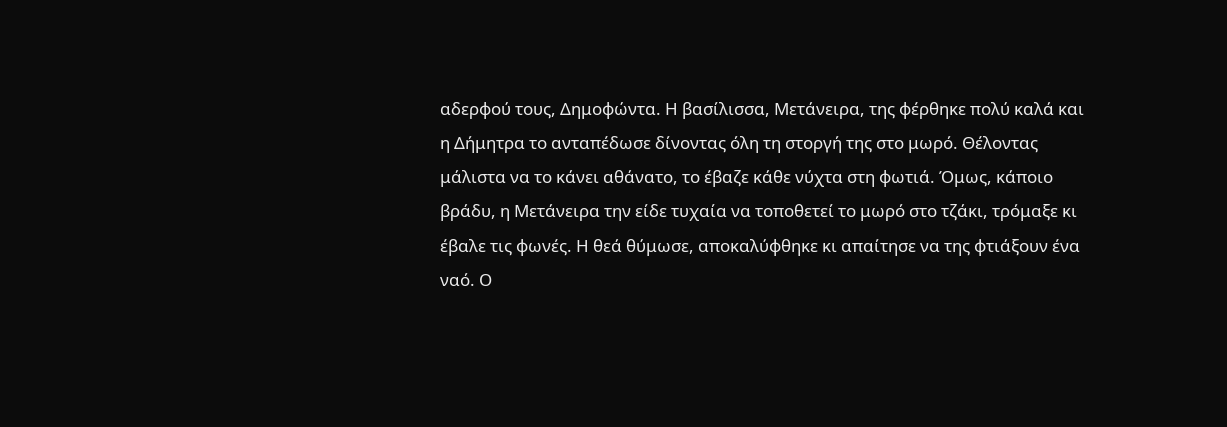αδερφού τους, Δημοφώντα. Η βασίλισσα, Μετάνειρα, της φέρθηκε πολύ καλά και η Δήμητρα το ανταπέδωσε δίνοντας όλη τη στοργή της στο μωρό. Θέλοντας μάλιστα να το κάνει αθάνατο, το έβαζε κάθε νύχτα στη φωτιά. Όμως, κάποιο βράδυ, η Μετάνειρα την είδε τυχαία να τοποθετεί το μωρό στο τζάκι, τρόμαξε κι έβαλε τις φωνές. Η θεά θύμωσε, αποκαλύφθηκε κι απαίτησε να της φτιάξουν ένα ναό. Ο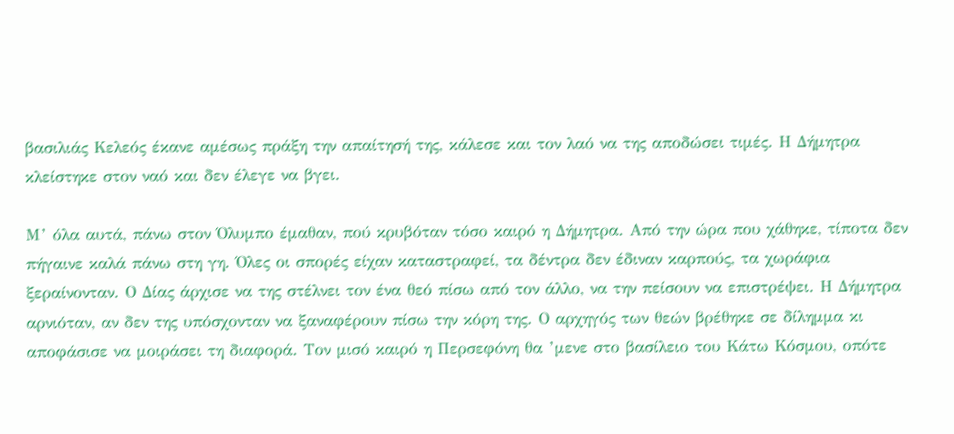βασιλιάς Κελεός έκανε αμέσως πράξη την απαίτησή της, κάλεσε και τον λαό να της αποδώσει τιμές. Η Δήμητρα κλείστηκε στον ναό και δεν έλεγε να βγει.

Μ’ όλα αυτά, πάνω στον Όλυμπο έμαθαν, πού κρυβόταν τόσο καιρό η Δήμητρα. Από την ώρα που χάθηκε, τίποτα δεν πήγαινε καλά πάνω στη γη. Όλες οι σπορές είχαν καταστραφεί, τα δέντρα δεν έδιναν καρπούς, τα χωράφια ξεραίνονταν. Ο Δίας άρχισε να της στέλνει τον ένα θεό πίσω από τον άλλο, να την πείσουν να επιστρέψει. Η Δήμητρα αρνιόταν, αν δεν της υπόσχονταν να ξαναφέρουν πίσω την κόρη της. Ο αρχηγός των θεών βρέθηκε σε δίλημμα κι αποφάσισε να μοιράσει τη διαφορά. Τον μισό καιρό η Περσεφόνη θα ’μενε στο βασίλειο του Κάτω Κόσμου, οπότε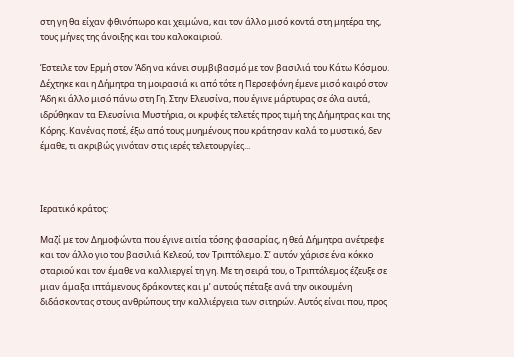στη γη θα είχαν φθινόπωρο και χειμώνα, και τον άλλο μισό κοντά στη μητέρα της, τους μήνες της άνοιξης και του καλοκαιριού.

Έστειλε τον Ερμή στον Άδη να κάνει συμβιβασμό με τον βασιλιά του Κάτω Κόσμου. Δέχτηκε και η Δήμητρα τη μοιρασιά κι από τότε η Περσεφόνη έμενε μισό καιρό στον Άδη κι άλλο μισό πάνω στη Γη. Στην Ελευσίνα, που έγινε μάρτυρας σε όλα αυτά, ιδρύθηκαν τα Ελευσίνια Μυστήρια, οι κρυφές τελετές προς τιμή της Δήμητρας και της Κόρης. Κανένας ποτέ, έξω από τους μυημένους που κράτησαν καλά το μυστικό, δεν έμαθε, τι ακριβώς γινόταν στις ιερές τελετουργίες...



Ιερατικό κράτος:

Μαζί με τον Δημοφώντα που έγινε αιτία τόσης φασαρίας, η θεά Δήμητρα ανέτρεφε και τον άλλο γιο του βασιλιά Κελεού, τον Τριπτόλεμο. Σ’ αυτόν χάρισε ένα κόκκο σταριού και τον έμαθε να καλλιεργεί τη γη. Με τη σειρά του, ο Τριπτόλεμος έζευξε σε μιαν άμαξα ιπτάμενους δράκοντες και μ’ αυτούς πέταξε ανά την οικουμένη διδάσκοντας στους ανθρώπους την καλλιέργεια των σιτηρών. Αυτός είναι που, προς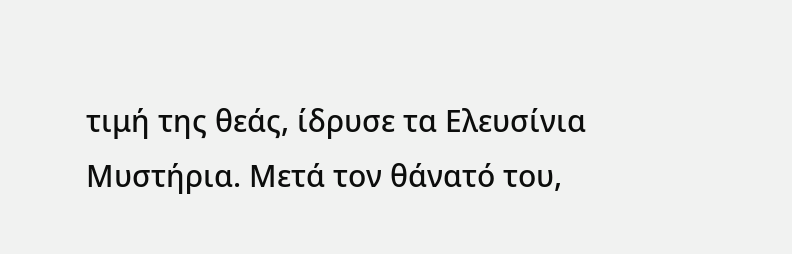τιμή της θεάς, ίδρυσε τα Ελευσίνια Μυστήρια. Μετά τον θάνατό του,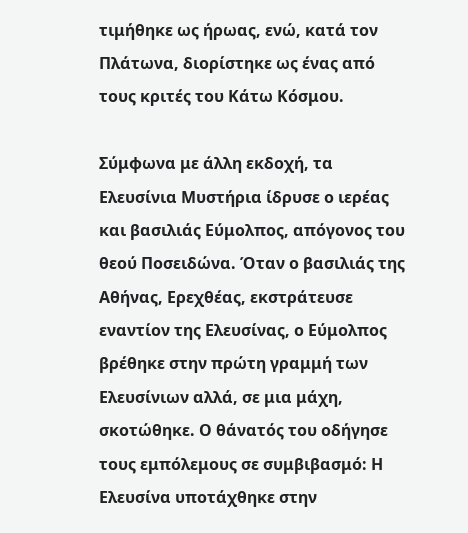τιμήθηκε ως ήρωας, ενώ, κατά τον Πλάτωνα, διορίστηκε ως ένας από τους κριτές του Κάτω Κόσμου.

Σύμφωνα με άλλη εκδοχή, τα Ελευσίνια Μυστήρια ίδρυσε ο ιερέας και βασιλιάς Εύμολπος, απόγονος του θεού Ποσειδώνα. Όταν ο βασιλιάς της Αθήνας, Ερεχθέας, εκστράτευσε εναντίον της Ελευσίνας, ο Εύμολπος βρέθηκε στην πρώτη γραμμή των Ελευσίνιων αλλά, σε μια μάχη, σκοτώθηκε. Ο θάνατός του οδήγησε τους εμπόλεμους σε συμβιβασμό: Η Ελευσίνα υποτάχθηκε στην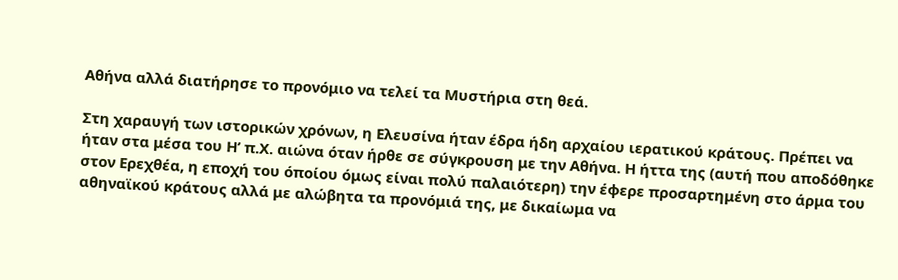Αθήνα αλλά διατήρησε το προνόμιο να τελεί τα Μυστήρια στη θεά.

Στη χαραυγή των ιστορικών χρόνων, η Ελευσίνα ήταν έδρα ήδη αρχαίου ιερατικού κράτους. Πρέπει να ήταν στα μέσα του Η’ π.Χ. αιώνα όταν ήρθε σε σύγκρουση με την Αθήνα. Η ήττα της (αυτή που αποδόθηκε στον Ερεχθέα, η εποχή του όποίου όμως είναι πολύ παλαιότερη) την έφερε προσαρτημένη στο άρμα του αθηναϊκού κράτους αλλά με αλώβητα τα προνόμιά της, με δικαίωμα να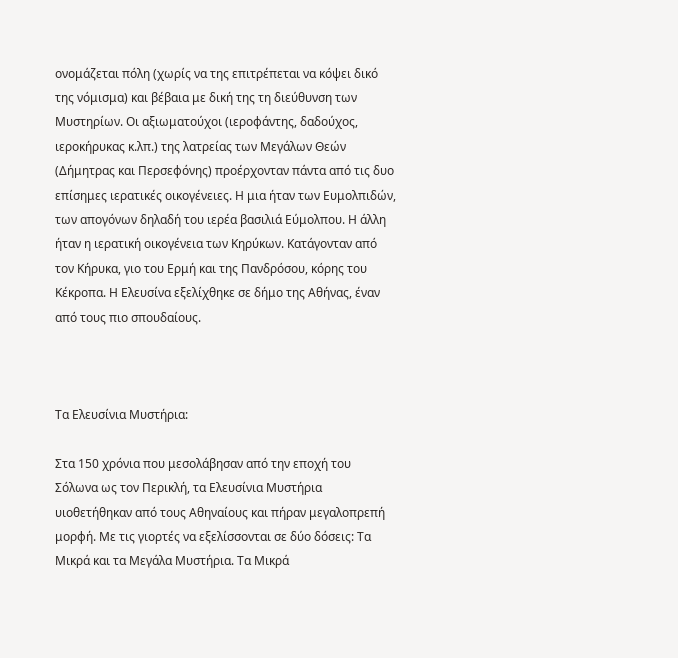ονομάζεται πόλη (χωρίς να της επιτρέπεται να κόψει δικό της νόμισμα) και βέβαια με δική της τη διεύθυνση των Μυστηρίων. Οι αξιωματούχοι (ιεροφάντης, δαδούχος, ιεροκήρυκας κ.λπ.) της λατρείας των Μεγάλων Θεών (Δήμητρας και Περσεφόνης) προέρχονταν πάντα από τις δυο επίσημες ιερατικές οικογένειες. Η μια ήταν των Ευμολπιδών, των απογόνων δηλαδή του ιερέα βασιλιά Εύμολπου. Η άλλη ήταν η ιερατική οικογένεια των Κηρύκων. Κατάγονταν από τον Κήρυκα, γιο του Ερμή και της Πανδρόσου, κόρης του Κέκροπα. Η Ελευσίνα εξελίχθηκε σε δήμο της Αθήνας, έναν από τους πιο σπουδαίους.



Τα Ελευσίνια Μυστήρια:

Στα 150 χρόνια που μεσολάβησαν από την εποχή του Σόλωνα ως τον Περικλή, τα Ελευσίνια Μυστήρια υιοθετήθηκαν από τους Αθηναίους και πήραν μεγαλοπρεπή μορφή. Με τις γιορτές να εξελίσσονται σε δύο δόσεις: Τα Μικρά και τα Μεγάλα Μυστήρια. Τα Μικρά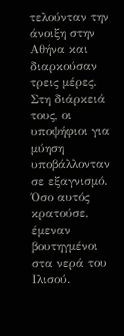τελούνταν την άνοιξη στην Αθήνα και διαρκούσαν τρεις μέρες. Στη διάρκειά τους, οι υποψήφιοι για μύηση υποβάλλονταν σε εξαγνισμό. Όσο αυτός κρατούσε, έμεναν βουτηγμένοι στα νερά του Ιλισού.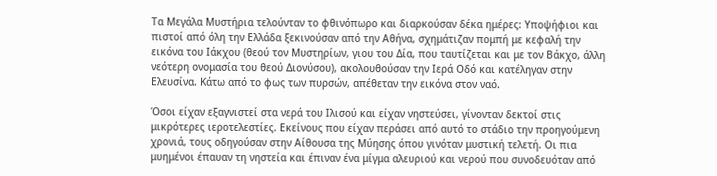Τα Μεγάλα Μυστήρια τελούνταν το φθινόπωρο και διαρκούσαν δέκα ημέρες: Υποψήφιοι και πιστοί από όλη την Ελλάδα ξεκινούσαν από την Αθήνα, σχημάτιζαν πομπή με κεφαλή την εικόνα του Ιάκχου (θεού τον Μυστηρίων, γιου του Δία, που ταυτίζεται και με τον Βάκχο, άλλη νεότερη ονομασία του θεού Διονύσου), ακολουθούσαν την Ιερά Οδό και κατέληγαν στην Ελευσίνα. Κάτω από το φως των πυρσών, απέθεταν την εικόνα στον ναό.

Όσοι είχαν εξαγνιστεί στα νερά του Ιλισού και είχαν νηστεύσει, γίνονταν δεκτοί στις μικρότερες ιεροτελεστίες. Εκείνους που είχαν περάσει από αυτό το στάδιο την προηγούμενη χρονιά, τους οδηγούσαν στην Αίθουσα της Μύησης όπου γινόταν μυστική τελετή. Οι πια μυημένοι έπαυαν τη νηστεία και έπιναν ένα μίγμα αλευριού και νερού που συνοδευόταν από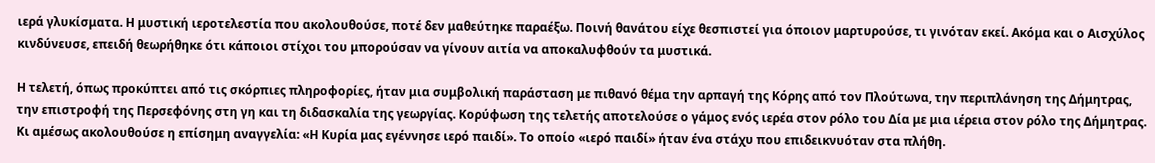ιερά γλυκίσματα. Η μυστική ιεροτελεστία που ακολουθούσε, ποτέ δεν μαθεύτηκε παραέξω. Ποινή θανάτου είχε θεσπιστεί για όποιον μαρτυρούσε, τι γινόταν εκεί. Ακόμα και ο Αισχύλος κινδύνευσε, επειδή θεωρήθηκε ότι κάποιοι στίχοι του μπορούσαν να γίνουν αιτία να αποκαλυφθούν τα μυστικά.

Η τελετή, όπως προκύπτει από τις σκόρπιες πληροφορίες, ήταν μια συμβολική παράσταση με πιθανό θέμα την αρπαγή της Κόρης από τον Πλούτωνα, την περιπλάνηση της Δήμητρας, την επιστροφή της Περσεφόνης στη γη και τη διδασκαλία της γεωργίας. Κορύφωση της τελετής αποτελούσε ο γάμος ενός ιερέα στον ρόλο του Δία με μια ιέρεια στον ρόλο της Δήμητρας. Κι αμέσως ακολουθούσε η επίσημη αναγγελία: «Η Κυρία μας εγέννησε ιερό παιδί». Το οποίο «ιερό παιδί» ήταν ένα στάχυ που επιδεικνυόταν στα πλήθη.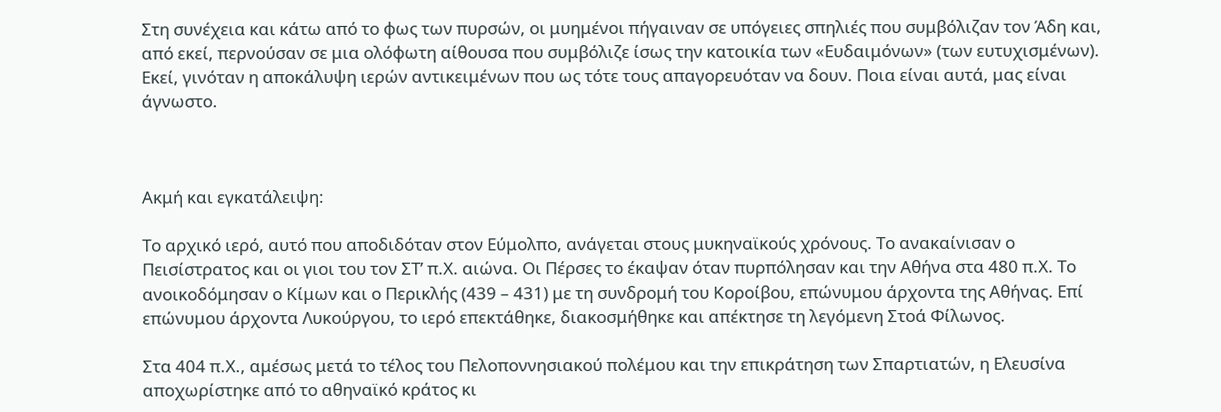Στη συνέχεια και κάτω από το φως των πυρσών, οι μυημένοι πήγαιναν σε υπόγειες σπηλιές που συμβόλιζαν τον Άδη και, από εκεί, περνούσαν σε μια ολόφωτη αίθουσα που συμβόλιζε ίσως την κατοικία των «Ευδαιμόνων» (των ευτυχισμένων). Εκεί, γινόταν η αποκάλυψη ιερών αντικειμένων που ως τότε τους απαγορευόταν να δουν. Ποια είναι αυτά, μας είναι άγνωστο.



Ακμή και εγκατάλειψη:

Το αρχικό ιερό, αυτό που αποδιδόταν στον Εύμολπο, ανάγεται στους μυκηναϊκούς χρόνους. Το ανακαίνισαν ο Πεισίστρατος και οι γιοι του τον ΣΤ’ π.Χ. αιώνα. Οι Πέρσες το έκαψαν όταν πυρπόλησαν και την Αθήνα στα 480 π.Χ. Το ανοικοδόμησαν ο Κίμων και ο Περικλής (439 – 431) με τη συνδρομή του Κοροίβου, επώνυμου άρχοντα της Αθήνας. Επί επώνυμου άρχοντα Λυκούργου, το ιερό επεκτάθηκε, διακοσμήθηκε και απέκτησε τη λεγόμενη Στοά Φίλωνος.

Στα 404 π.Χ., αμέσως μετά το τέλος του Πελοποννησιακού πολέμου και την επικράτηση των Σπαρτιατών, η Ελευσίνα αποχωρίστηκε από το αθηναϊκό κράτος κι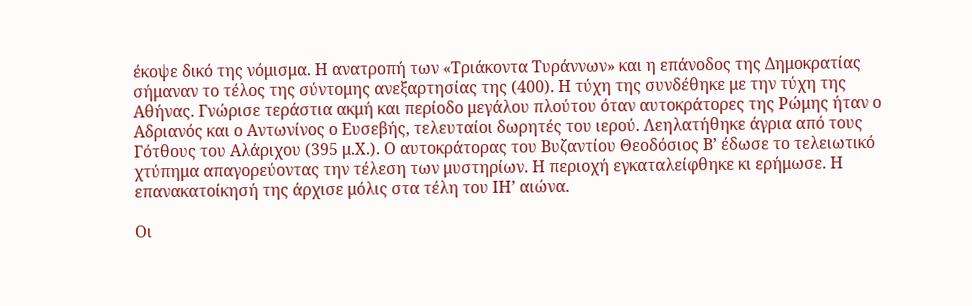έκοψε δικό της νόμισμα. Η ανατροπή των «Τριάκοντα Τυράννων» και η επάνοδος της Δημοκρατίας σήμαναν το τέλος της σύντομης ανεξαρτησίας της (400). Η τύχη της συνδέθηκε με την τύχη της Αθήνας. Γνώρισε τεράστια ακμή και περίοδο μεγάλου πλούτου όταν αυτοκράτορες της Ρώμης ήταν ο Αδριανός και ο Αντωνίνος ο Ευσεβής, τελευταίοι δωρητές του ιερού. Λεηλατήθηκε άγρια από τους Γότθους του Αλάριχου (395 μ.Χ.). Ο αυτοκράτορας του Βυζαντίου Θεοδόσιος Β’ έδωσε το τελειωτικό χτύπημα απαγορεύοντας την τέλεση των μυστηρίων. Η περιοχή εγκαταλείφθηκε κι ερήμωσε. Η επανακατοίκησή της άρχισε μόλις στα τέλη του ΙΗ’ αιώνα.

Οι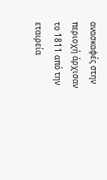ανασκαφές στην περιοχή άρχισαν το 1811 από την εταιρεία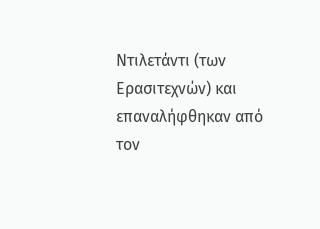Ντιλετάντι (των Ερασιτεχνών) και επαναλήφθηκαν από τον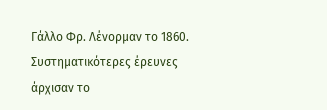Γάλλο Φρ. Λένορμαν το 1860. Συστηματικότερες έρευνες άρχισαν το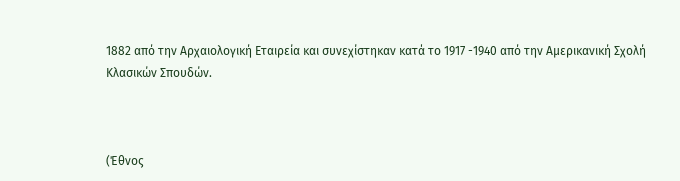1882 από την Αρχαιολογική Εταιρεία και συνεχίστηκαν κατά το 1917 -1940 από την Αμερικανική Σχολή Κλασικών Σπουδών.



(Έθνος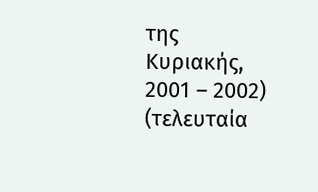της Κυριακής, 2001 – 2002) (τελευταία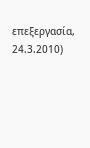επεξεργασία, 24.3.2010)